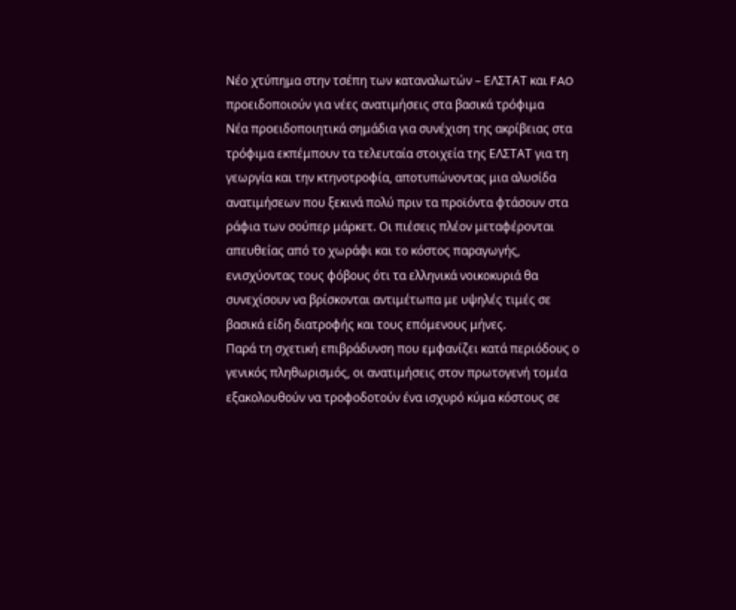Νέο χτύπημα στην τσέπη των καταναλωτών – ΕΛΣΤΑΤ και FAO προειδοποιούν για νέες ανατιμήσεις στα βασικά τρόφιμα
Νέα προειδοποιητικά σημάδια για συνέχιση της ακρίβειας στα τρόφιμα εκπέμπουν τα τελευταία στοιχεία της ΕΛΣΤΑΤ για τη γεωργία και την κτηνοτροφία, αποτυπώνοντας μια αλυσίδα ανατιμήσεων που ξεκινά πολύ πριν τα προϊόντα φτάσουν στα ράφια των σούπερ μάρκετ. Οι πιέσεις πλέον μεταφέρονται απευθείας από το χωράφι και το κόστος παραγωγής, ενισχύοντας τους φόβους ότι τα ελληνικά νοικοκυριά θα συνεχίσουν να βρίσκονται αντιμέτωπα με υψηλές τιμές σε βασικά είδη διατροφής και τους επόμενους μήνες.
Παρά τη σχετική επιβράδυνση που εμφανίζει κατά περιόδους ο γενικός πληθωρισμός, οι ανατιμήσεις στον πρωτογενή τομέα εξακολουθούν να τροφοδοτούν ένα ισχυρό κύμα κόστους σε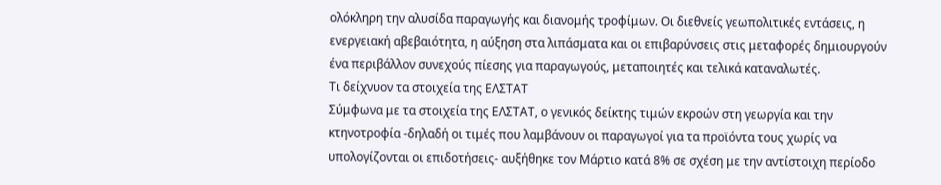ολόκληρη την αλυσίδα παραγωγής και διανομής τροφίμων. Οι διεθνείς γεωπολιτικές εντάσεις, η ενεργειακή αβεβαιότητα, η αύξηση στα λιπάσματα και οι επιβαρύνσεις στις μεταφορές δημιουργούν ένα περιβάλλον συνεχούς πίεσης για παραγωγούς, μεταποιητές και τελικά καταναλωτές.
Τι δείχνυον τα στοιχεία της ΕΛΣΤΑΤ
Σύμφωνα με τα στοιχεία της ΕΛΣΤΑΤ, ο γενικός δείκτης τιμών εκροών στη γεωργία και την κτηνοτροφία -δηλαδή οι τιμές που λαμβάνουν οι παραγωγοί για τα προϊόντα τους χωρίς να υπολογίζονται οι επιδοτήσεις- αυξήθηκε τον Μάρτιο κατά 8% σε σχέση με την αντίστοιχη περίοδο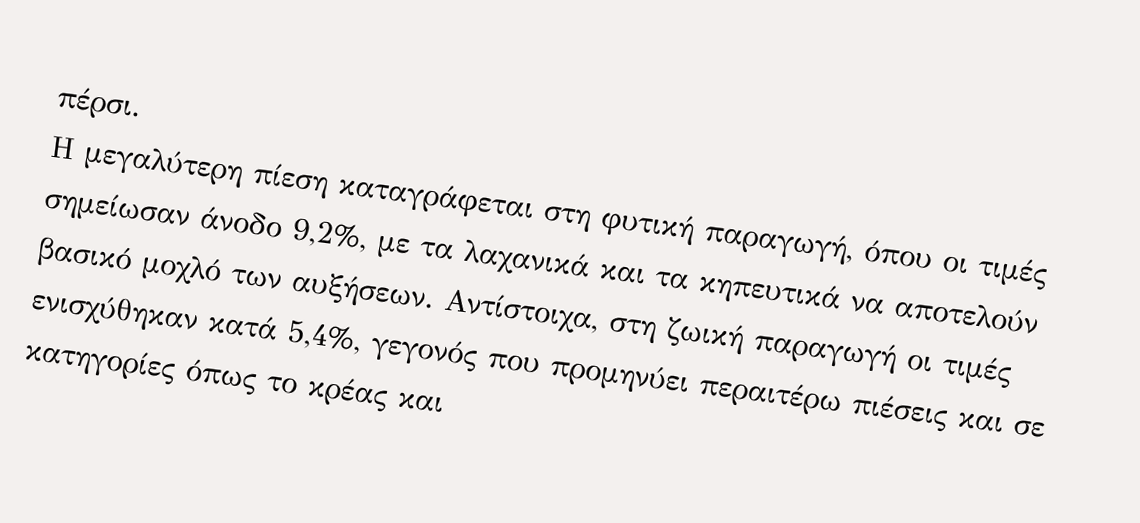πέρσι.
Η μεγαλύτερη πίεση καταγράφεται στη φυτική παραγωγή, όπου οι τιμές σημείωσαν άνοδο 9,2%, με τα λαχανικά και τα κηπευτικά να αποτελούν βασικό μοχλό των αυξήσεων. Αντίστοιχα, στη ζωική παραγωγή οι τιμές ενισχύθηκαν κατά 5,4%, γεγονός που προμηνύει περαιτέρω πιέσεις και σε κατηγορίες όπως το κρέας και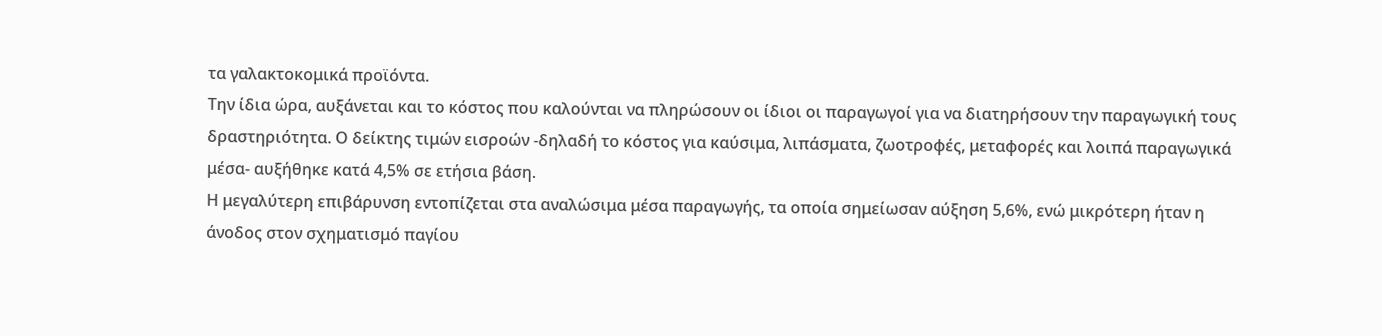τα γαλακτοκομικά προϊόντα.
Την ίδια ώρα, αυξάνεται και το κόστος που καλούνται να πληρώσουν οι ίδιοι οι παραγωγοί για να διατηρήσουν την παραγωγική τους δραστηριότητα. Ο δείκτης τιμών εισροών -δηλαδή το κόστος για καύσιμα, λιπάσματα, ζωοτροφές, μεταφορές και λοιπά παραγωγικά μέσα- αυξήθηκε κατά 4,5% σε ετήσια βάση.
Η μεγαλύτερη επιβάρυνση εντοπίζεται στα αναλώσιμα μέσα παραγωγής, τα οποία σημείωσαν αύξηση 5,6%, ενώ μικρότερη ήταν η άνοδος στον σχηματισμό παγίου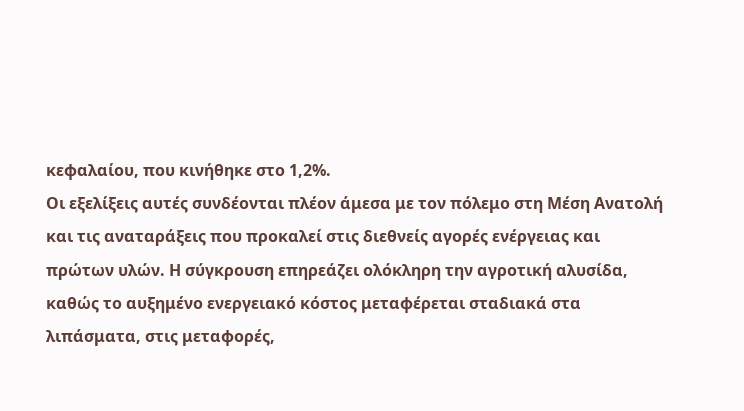κεφαλαίου, που κινήθηκε στο 1,2%.
Οι εξελίξεις αυτές συνδέονται πλέον άμεσα με τον πόλεμο στη Μέση Ανατολή και τις αναταράξεις που προκαλεί στις διεθνείς αγορές ενέργειας και πρώτων υλών. Η σύγκρουση επηρεάζει ολόκληρη την αγροτική αλυσίδα, καθώς το αυξημένο ενεργειακό κόστος μεταφέρεται σταδιακά στα λιπάσματα, στις μεταφορές,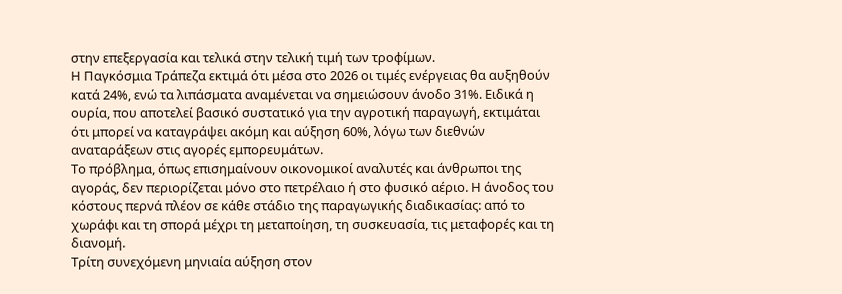στην επεξεργασία και τελικά στην τελική τιμή των τροφίμων.
Η Παγκόσμια Τράπεζα εκτιμά ότι μέσα στο 2026 οι τιμές ενέργειας θα αυξηθούν κατά 24%, ενώ τα λιπάσματα αναμένεται να σημειώσουν άνοδο 31%. Ειδικά η ουρία, που αποτελεί βασικό συστατικό για την αγροτική παραγωγή, εκτιμάται ότι μπορεί να καταγράψει ακόμη και αύξηση 60%, λόγω των διεθνών αναταράξεων στις αγορές εμπορευμάτων.
Το πρόβλημα, όπως επισημαίνουν οικονομικοί αναλυτές και άνθρωποι της αγοράς, δεν περιορίζεται μόνο στο πετρέλαιο ή στο φυσικό αέριο. Η άνοδος του κόστους περνά πλέον σε κάθε στάδιο της παραγωγικής διαδικασίας: από το χωράφι και τη σπορά μέχρι τη μεταποίηση, τη συσκευασία, τις μεταφορές και τη διανομή.
Τρίτη συνεχόμενη μηνιαία αύξηση στον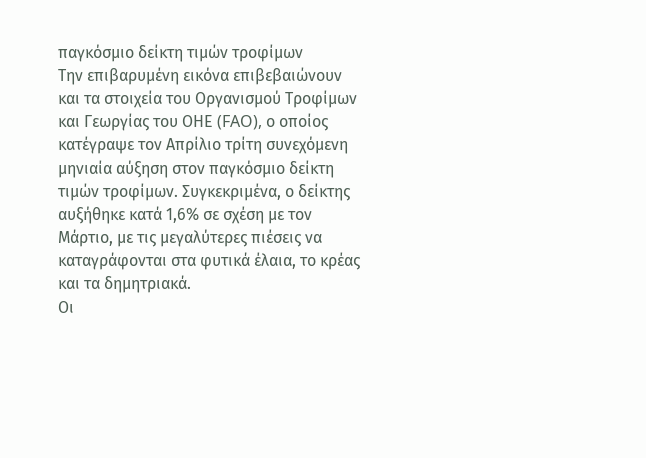παγκόσμιο δείκτη τιμών τροφίμων
Την επιβαρυμένη εικόνα επιβεβαιώνουν και τα στοιχεία του Οργανισμού Τροφίμων και Γεωργίας του ΟΗΕ (FAO), ο οποίος κατέγραψε τον Απρίλιο τρίτη συνεχόμενη μηνιαία αύξηση στον παγκόσμιο δείκτη τιμών τροφίμων. Συγκεκριμένα, ο δείκτης αυξήθηκε κατά 1,6% σε σχέση με τον Μάρτιο, με τις μεγαλύτερες πιέσεις να καταγράφονται στα φυτικά έλαια, το κρέας και τα δημητριακά.
Οι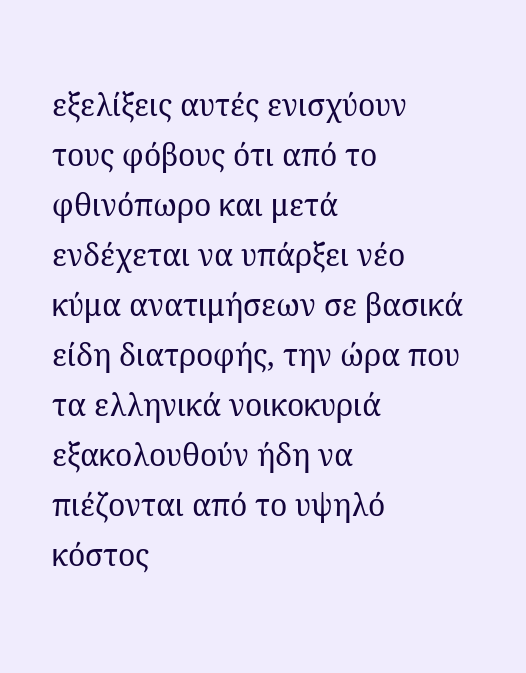εξελίξεις αυτές ενισχύουν τους φόβους ότι από το φθινόπωρο και μετά ενδέχεται να υπάρξει νέο κύμα ανατιμήσεων σε βασικά είδη διατροφής, την ώρα που τα ελληνικά νοικοκυριά εξακολουθούν ήδη να πιέζονται από το υψηλό κόστος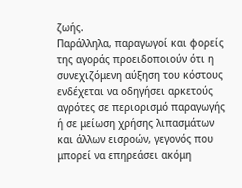ζωής.
Παράλληλα, παραγωγοί και φορείς της αγοράς προειδοποιούν ότι η συνεχιζόμενη αύξηση του κόστους ενδέχεται να οδηγήσει αρκετούς αγρότες σε περιορισμό παραγωγής ή σε μείωση χρήσης λιπασμάτων και άλλων εισροών, γεγονός που μπορεί να επηρεάσει ακόμη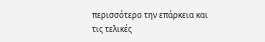περισσότερο την επάρκεια και τις τελικές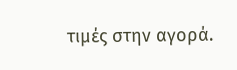τιμές στην αγορά.